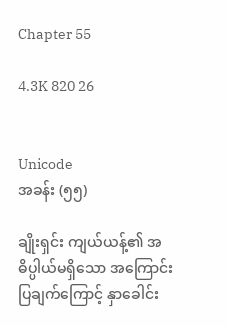Chapter 55

4.3K 820 26


Unicode
အခန်း (၅၅)

ချိုးရှင်း ကျယ်ယန့်၏ အဓိပ္ပါယ်မရှိသော အကြောင်းပြချက်ကြောင့် နှာခေါင်း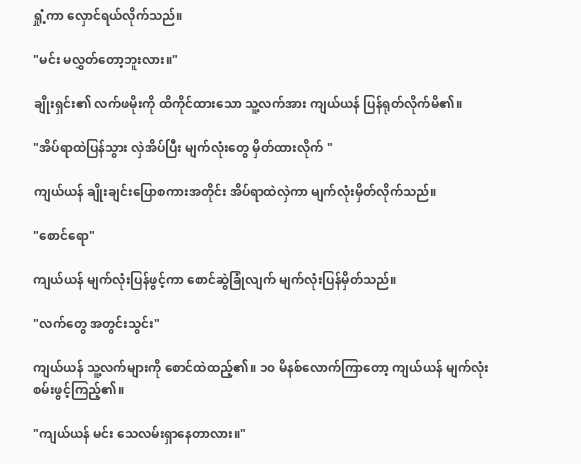ရှုံ့ကာ လှောင်ရယ်လိုက်သည်။

"မင်း မလွှတ်တော့ဘူးလား။"

ချိုးရှင်း၏ လက်ဖမိုးကို ထိကိုင်ထားသော သူ့လက်အား ကျယ်ယန် ပြန်ရုတ်လိုက်မိ၏။

"အိပ်ရာထဲပြန်သွား လှဲအိပ်ပြီး မျက်လုံးတွေ မှိတ်ထားလိုက် "

ကျယ်ယန် ချိုးချင်းပြောစကားအတိုင်း အိပ်ရာထဲလှဲကာ မျက်လုံးမှိတ်လိုက်သည်။

"စောင်ရော"

ကျယ်ယန် မျက်လုံးပြန်ဖွင့်ကာ စောင်ဆွဲခြုံလျက် မျက်လုံးပြန်မှိတ်သည်။

"လက်တွေ အတွင်းသွင်း"

ကျယ်ယန် သူ့လက်များကို စောင်ထဲထည့်၏။ ၁၀ မိနစ်လောက်ကြာတော့ ကျယ်ယန် မျက်လုံးစမ်းဖွင့်ကြည့်၏။

"ကျယ်ယန် မင်း သေလမ်းရှာနေတာလား။"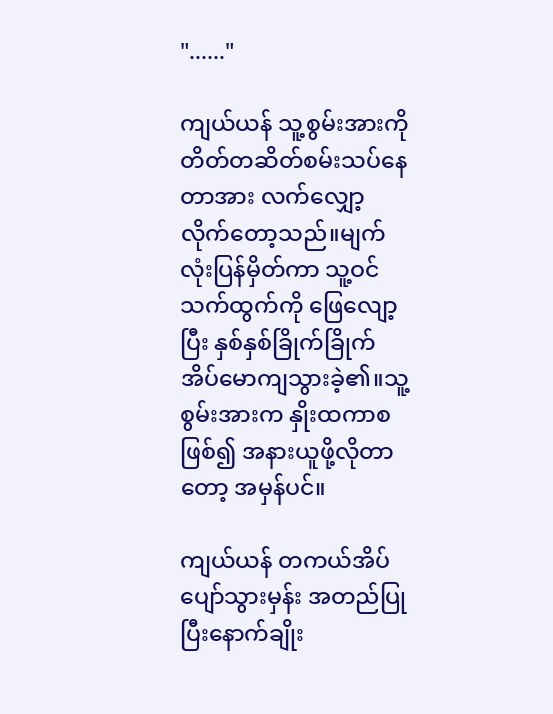"......"

ကျယ်ယန် သူ့စွမ်းအားကို တိတ်တဆိတ်စမ်းသပ်နေတာအား လက်လျှော့လိုက်တော့သည်။မျက်လုံးပြန်မှိတ်ကာ သူ့ဝင်သက်ထွက်ကို ဖြေလျော့ပြီး နှစ်နှစ်ခြိုက်ခြိုက် အိပ်မောကျသွားခဲ့၏။သူ့စွမ်းအားက နှိုးထကာစဖြစ်၍ အနားယူဖို့လိုတာတော့ အမှန်ပင်။

ကျယ်ယန် တကယ်အိပ်ပျော်သွားမှန်း အတည်ပြုပြီးနောက်ချိုး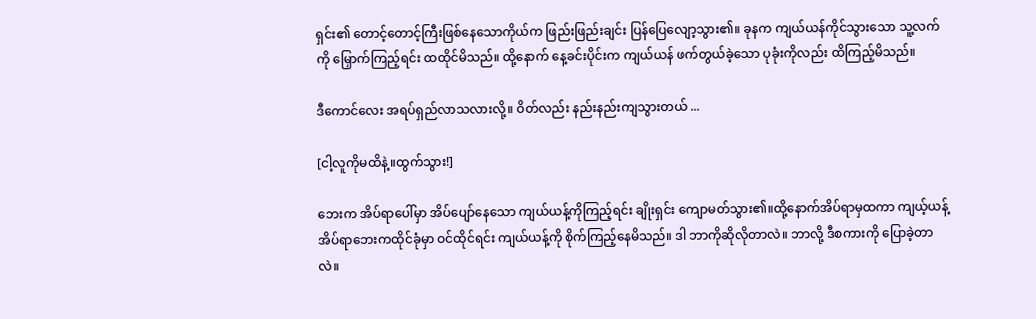ရှင်း၏ တောင့်တောင့်ကြီးဖြစ်နေသောကိုယ်က ဖြည်းဖြည်းချင်း ပြန်ပြေလျော့သွား၏။ ခုနက ကျယ်ယန်ကိုင်သွားသော သူ့လက်ကို မြှောက်ကြည့်ရင်း ထထိုင်မိသည်။ ထို့နောက် နေ့ခင်းပိုင်းက ကျယ်ယန် ဖက်တွယ်ခဲ့သော ပုခုံးကိုလည်း ထိကြည့်မိသည်။

ဒီကောင်လေး အရပ်ရှည်လာသလားလို့။ ဝိတ်လည်း နည်းနည်းကျသွားတယ် ...

[ငါ့လူကိုမထိနဲ့။ထွက်သွား!]

ဘေးက အိပ်ရာပေါ်မှာ အိပ်ပျော်နေသော ကျယ်ယန့်ကိုကြည့်ရင်း ချိုးရှင်း ကျောမတ်သွား၏။ထို့နောက်အိပ်ရာမှထကာ ကျယ့်ယန့်အိပ်ရာဘေးကထိုင်ခုံမှာ ဝင်ထိုင်ရင်း ကျယ်ယန့်ကို စိုက်ကြည့်နေမိသည်။ ဒါ ဘာကိုဆိုလိုတာလဲ။ ဘာလို့ ဒီစကားကို ပြောခဲ့တာလဲ။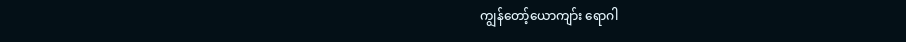ကျွန်တော့်ယောကျာ်း ရောဂါ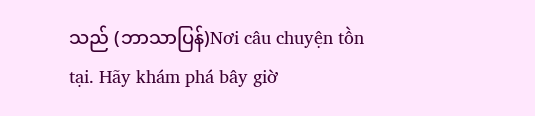သည် (ဘာသာပြန်)Nơi câu chuyện tồn tại. Hãy khám phá bây giờ